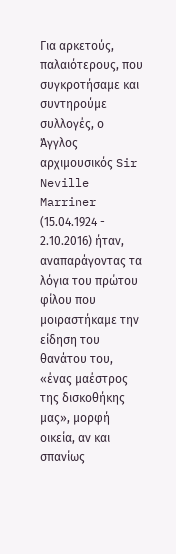Για αρκετούς, παλαιότερους, που συγκροτήσαμε και συντηρούμε συλλογές, ο Άγγλος αρχιμουσικός Sir Neville Marriner (15.04.1924 - 2.10.2016) ήταν, αναπαράγοντας τα λόγια του πρώτου φίλου που μοιραστήκαμε την είδηση του θανάτου του, «ένας μαέστρος της δισκοθήκης μας», μορφή οικεία, αν και σπανίως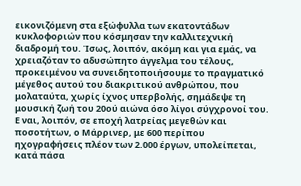εικονιζόμενη στα εξώφυλλα των εκατοντάδων κυκλοφοριών που κόσμησαν την καλλιτεχνική διαδρομή του. Ίσως, λοιπόν, ακόμη και για εμάς, να χρειαζόταν το αδυσώπητο άγγελμα του τέλους, προκειμένου να συνειδητοποιήσουμε το πραγματικό μέγεθος αυτού του διακριτικού ανθρώπου, που μολαταύτα, χωρίς ίχνος υπερβολής, σημάδεψε τη μουσική ζωή του 20ού αιώνα όσο λίγοι σύγχρονοί του. Ε ναι, λοιπόν, σε εποχή λατρείας μεγεθών και ποσοτήτων, ο Μάρρινερ, με 600 περίπου ηχογραφήσεις πλέον των 2.000 έργων, υπολείπεται, κατά πάσα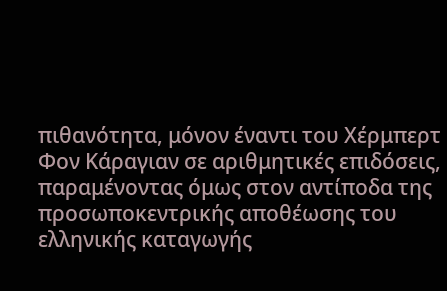πιθανότητα, μόνον έναντι του Χέρμπερτ Φον Κάραγιαν σε αριθμητικές επιδόσεις, παραμένοντας όμως στον αντίποδα της προσωποκεντρικής αποθέωσης του ελληνικής καταγωγής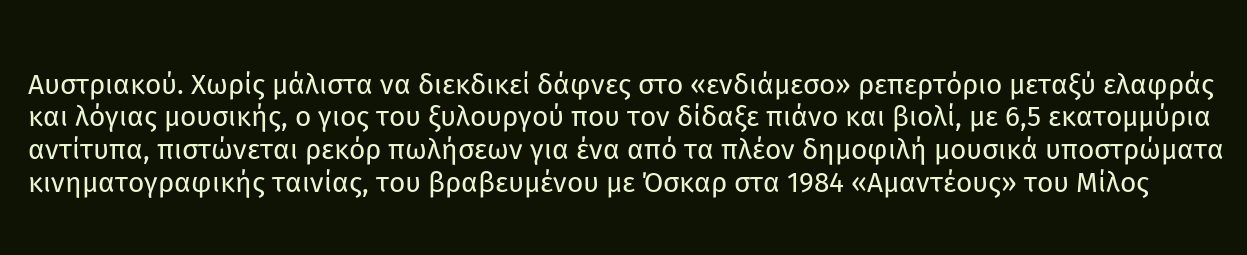Αυστριακού. Χωρίς μάλιστα να διεκδικεί δάφνες στο «ενδιάμεσο» ρεπερτόριο μεταξύ ελαφράς και λόγιας μουσικής, ο γιος του ξυλουργού που τον δίδαξε πιάνο και βιολί, με 6,5 εκατομμύρια αντίτυπα, πιστώνεται ρεκόρ πωλήσεων για ένα από τα πλέον δημοφιλή μουσικά υποστρώματα κινηματογραφικής ταινίας, του βραβευμένου με Όσκαρ στα 1984 «Αμαντέους» του Μίλος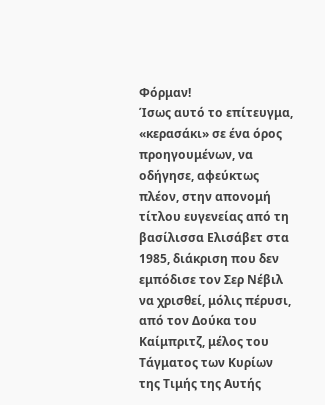Φόρμαν!
Ίσως αυτό το επίτευγμα, «κερασάκι» σε ένα όρος προηγουμένων, να οδήγησε, αφεύκτως πλέον, στην απονομή τίτλου ευγενείας από τη βασίλισσα Ελισάβετ στα 1985, διάκριση που δεν εμπόδισε τον Σερ Νέβιλ να χρισθεί, μόλις πέρυσι, από τον Δούκα του Καίμπριτζ, μέλος του Τάγματος των Κυρίων της Τιμής της Αυτής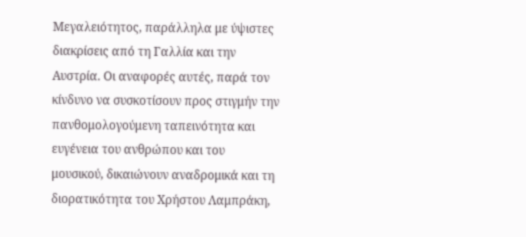Μεγαλειότητος, παράλληλα με ύψιστες διακρίσεις από τη Γαλλία και την Αυστρία. Οι αναφορές αυτές, παρά τον κίνδυνο να συσκοτίσουν προς στιγμήν την πανθομολογούμενη ταπεινότητα και ευγένεια του ανθρώπου και του μουσικού, δικαιώνουν αναδρομικά και τη διορατικότητα του Χρήστου Λαμπράκη,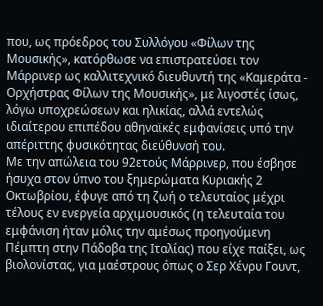που, ως πρόεδρος του Συλλόγου «Φίλων της Μουσικής», κατόρθωσε να επιστρατεύσει τον Μάρρινερ ως καλλιτεχνικό διευθυντή της «Καμεράτα - Ορχήστρας Φίλων της Μουσικής», με λιγοστές ίσως, λόγω υποχρεώσεων και ηλικίας, αλλά εντελώς ιδιαίτερου επιπέδου αθηναϊκές εμφανίσεις υπό την απέριττης φυσικότητας διεύθυνσή του.
Με την απώλεια του 92ετούς Μάρρινερ, που έσβησε ήσυχα στον ύπνο του ξημερώματα Κυριακής 2 Οκτωβρίου, έφυγε από τη ζωή ο τελευταίος μέχρι τέλους εν ενεργεία αρχιμουσικός (η τελευταία του εμφάνιση ήταν μόλις την αμέσως προηγούμενη Πέμπτη στην Πάδοβα της Ιταλίας) που είχε παίξει, ως βιολονίστας, για μαέστρους όπως ο Σερ Χένρυ Γουντ,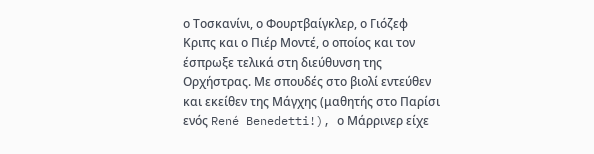ο Τοσκανίνι, ο Φουρτβαίγκλερ, ο Γιόζεφ Κριπς και ο Πιέρ Μοντέ, ο οποίος και τον έσπρωξε τελικά στη διεύθυνση της Ορχήστρας. Με σπουδές στο βιολί εντεύθεν και εκείθεν της Μάγχης (μαθητής στο Παρίσι ενός René Benedetti!), ο Μάρρινερ είχε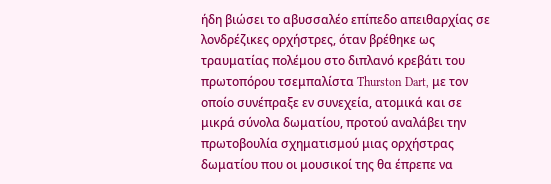ήδη βιώσει το αβυσσαλέο επίπεδο απειθαρχίας σε λονδρέζικες ορχήστρες, όταν βρέθηκε ως τραυματίας πολέμου στο διπλανό κρεβάτι του πρωτοπόρου τσεμπαλίστα Thurston Dart, με τον οποίο συνέπραξε εν συνεχεία, ατομικά και σε μικρά σύνολα δωματίου, προτού αναλάβει την πρωτοβουλία σχηματισμού μιας ορχήστρας δωματίου που οι μουσικοί της θα έπρεπε να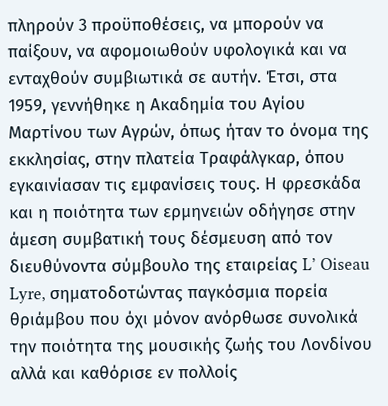πληρούν 3 προϋποθέσεις, να μπορούν να παίξουν, να αφομοιωθούν υφολογικά και να ενταχθούν συμβιωτικά σε αυτήν. Έτσι, στα 1959, γεννήθηκε η Ακαδημία του Αγίου Μαρτίνου των Αγρών, όπως ήταν το όνομα της εκκλησίας, στην πλατεία Τραφάλγκαρ, όπου εγκαινίασαν τις εμφανίσεις τους. Η φρεσκάδα και η ποιότητα των ερμηνειών οδήγησε στην άμεση συμβατική τους δέσμευση από τον διευθύνοντα σύμβουλο της εταιρείας L’ Oiseau Lyre, σηματοδοτώντας παγκόσμια πορεία θριάμβου που όχι μόνον ανόρθωσε συνολικά την ποιότητα της μουσικής ζωής του Λονδίνου αλλά και καθόρισε εν πολλοίς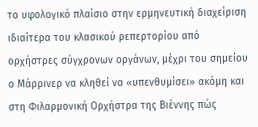το υφολογικό πλαίσιο στην ερμηνευτική διαχείριση ιδιαίτερα του κλασικού ρεπερτορίου από ορχήστρες σύγχρονων οργάνων, μέχρι του σημείου ο Μάρρινερ να κληθεί να «υπενθυμίσει» ακόμη και στη Φιλαρμονική Ορχήστρα της Βιέννης πώς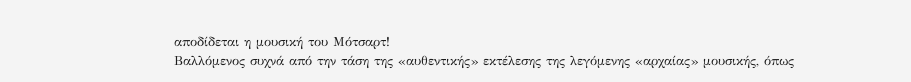αποδίδεται η μουσική του Μότσαρτ!
Βαλλόμενος συχνά από την τάση της «αυθεντικής» εκτέλεσης της λεγόμενης «αρχαίας» μουσικής, όπως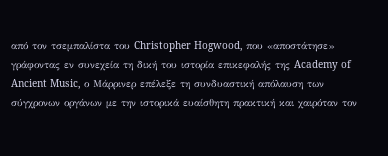από τον τσεμπαλίστα του Christopher Hogwood, που «αποστάτησε» γράφοντας εν συνεχεία τη δική του ιστορία επικεφαλής της Academy of Ancient Music, ο Μάρρινερ επέλεξε τη συνδυαστική απόλαυση των σύγχρονων οργάνων με την ιστορικά ευαίσθητη πρακτική και χαιρόταν τον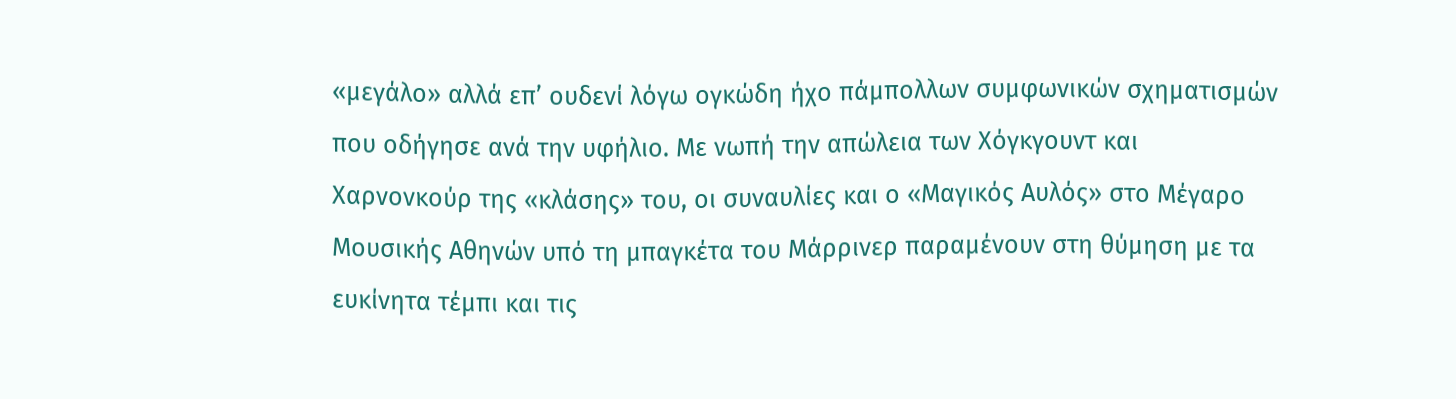«μεγάλο» αλλά επ’ ουδενί λόγω ογκώδη ήχο πάμπολλων συμφωνικών σχηματισμών που οδήγησε ανά την υφήλιο. Με νωπή την απώλεια των Χόγκγουντ και Χαρνονκούρ της «κλάσης» του, οι συναυλίες και ο «Μαγικός Αυλός» στο Μέγαρο Μουσικής Αθηνών υπό τη μπαγκέτα του Μάρρινερ παραμένουν στη θύμηση με τα ευκίνητα τέμπι και τις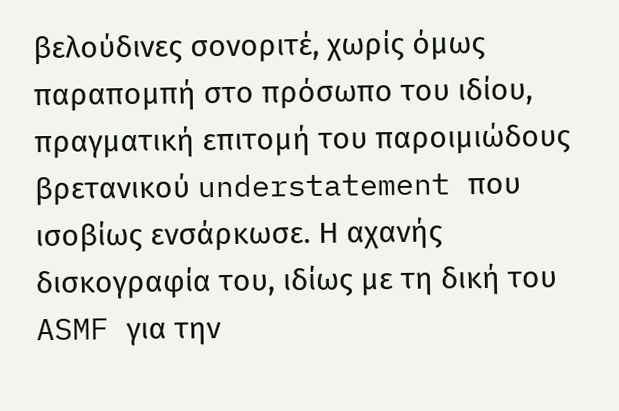βελούδινες σονοριτέ, χωρίς όμως παραπομπή στο πρόσωπο του ιδίου, πραγματική επιτομή του παροιμιώδους βρετανικού understatement που ισοβίως ενσάρκωσε. Η αχανής δισκογραφία του, ιδίως με τη δική του ASMF για την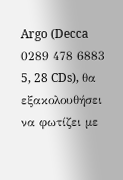Argo (Decca 0289 478 6883 5, 28 CDs), θα εξακολουθήσει να φωτίζει με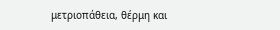μετριοπάθεια, θέρμη και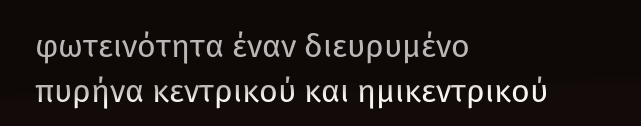φωτεινότητα έναν διευρυμένο πυρήνα κεντρικού και ημικεντρικού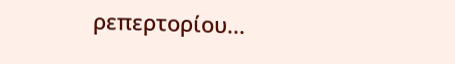ρεπερτορίου...